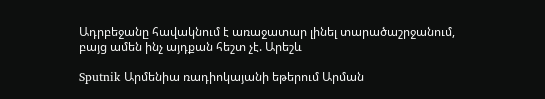Ադրբեջանը հավակնում է առաջատար լինել տարածաշրջանում, բայց ամեն ինչ այդքան հեշտ չէ. Արեշև

Sputnik Արմենիա ռադիոկայանի եթերում Արման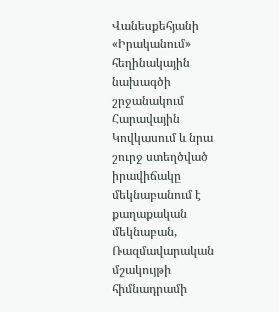Վանեսքեհյանի «Իրականում» հեղինակային նախագծի շրջանակում Հարավային Կովկասում և նրա շուրջ ստեղծված իրավիճակը մեկնաբանում է քաղաքական մեկնաբան, Ռազմավարական մշակույթի հիմնադրամի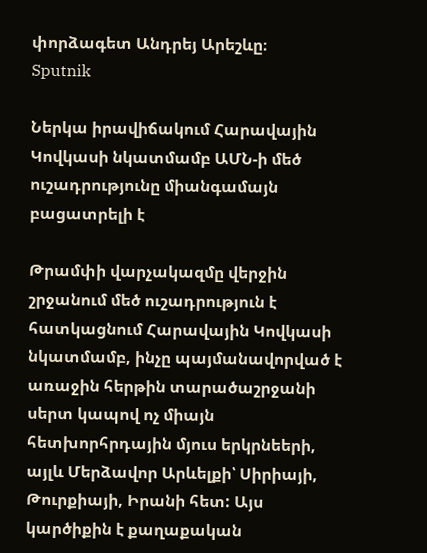փորձագետ Անդրեյ Արեշևը։
Sputnik

Ներկա իրավիճակում Հարավային Կովկասի նկատմամբ ԱՄՆ-ի մեծ ուշադրությունը միանգամայն բացատրելի է

Թրամփի վարչակազմը վերջին շրջանում մեծ ուշադրություն է հատկացնում Հարավային Կովկասի նկատմամբ, ինչը պայմանավորված է առաջին հերթին տարածաշրջանի սերտ կապով ոչ միայն հետխորհրդային մյուս երկրնեերի, այլև Մերձավոր Արևելքի՝ Սիրիայի, Թուրքիայի, Իրանի հետ: Այս կարծիքին է քաղաքական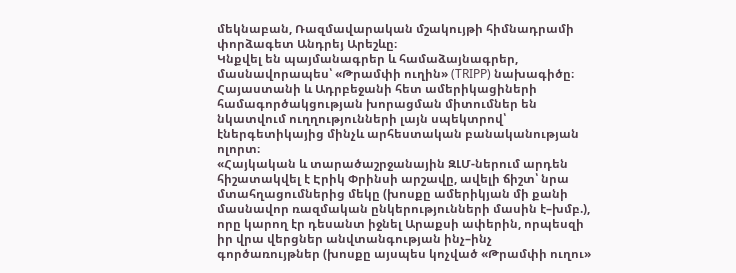մեկնաբան, Ռազմավարական մշակույթի հիմնադրամի փորձագետ Անդրեյ Արեշևը։
Կնքվել են պայմանագրեր և համաձայնագրեր, մասնավորապես՝ «Թրամփի ուղին» (TRIPP) նախագիծը։ Հայաստանի և Ադրբեջանի հետ ամերիկացիների համագործակցության խորացման միտումներ են նկատվում ուղղությունների լայն սպեկտրով՝ էներգետիկայից մինչև արհեստական բանականության ոլորտ։
«Հայկական և տարածաշրջանային ԶԼՄ-ներում արդեն հիշատակվել է Էրիկ Փրինսի արշավը, ավելի ճիշտ՝ նրա մտահղացումներից մեկը (խոսքը ամերիկյան մի քանի մասնավոր ռազմական ընկերությունների մասին է–խմբ.), որը կարող էր դեսանտ իջնել Արաքսի ափերին, որպեսզի իր վրա վերցներ անվտանգության ինչ–ինչ գործառույթներ (խոսքը այսպես կոչված «Թրամփի ուղու»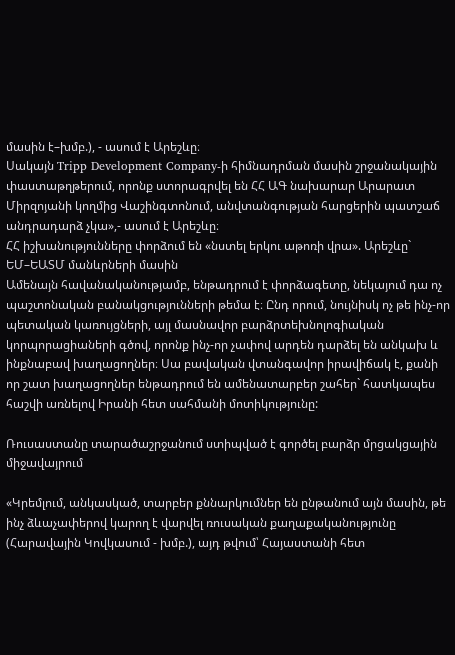մասին է–խմբ.), - ասում է Արեշևը։
Սակայն Tripp Development Company-ի հիմնադրման մասին շրջանակային փաստաթղթերում, որոնք ստորագրվել են ՀՀ ԱԳ նախարար Արարատ Միրզոյանի կողմից Վաշինգտոնում, անվտանգության հարցերին պատշաճ անդրադարձ չկա»,- ասում է Արեշևը։
ՀՀ իշխանությունները փորձում են «նստել երկու աթոռի վրա». Արեշևը` ԵՄ–ԵԱՏՄ մանևրների մասին
Ամենայն հավանականությամբ, ենթադրում է փորձագետը, նեկայում դա ոչ պաշտոնական բանակցությունների թեմա է։ Ընդ որում, նույնիսկ ոչ թե ինչ-որ պետական կառույցների, այլ մասնավոր բարձրտեխնոլոգիական կորպորացիաների գծով, որոնք ինչ-որ չափով արդեն դարձել են անկախ և ինքնաբավ խաղացողներ։ Սա բավական վտանգավոր իրավիճակ է, քանի որ շատ խաղացողներ ենթադրում են ամենատարբեր շահեր` հատկապես հաշվի առնելով Իրանի հետ սահմանի մոտիկությունը:

Ռուսաստանը տարածաշրջանում ստիպված է գործել բարձր մրցակցային միջավայրում

«Կրեմլում, անկասկած, տարբեր քննարկումներ են ընթանում այն մասին, թե ինչ ձևաչափերով կարող է վարվել ռուսական քաղաքականությունը (Հարավային Կովկասում - խմբ.), այդ թվում՝ Հայաստանի հետ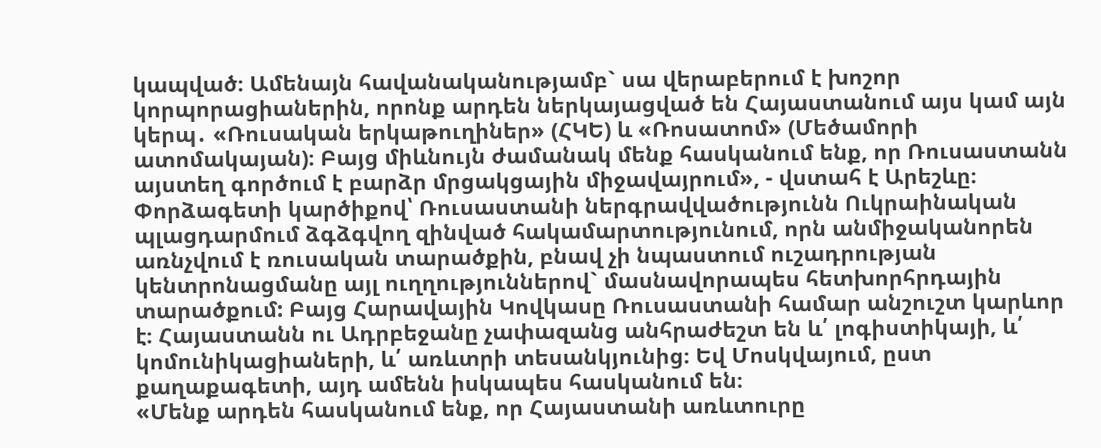կապված։ Ամենայն հավանականությամբ` սա վերաբերում է խոշոր կորպորացիաներին, որոնք արդեն ներկայացված են Հայաստանում այս կամ այն կերպ․ «Ռուսական երկաթուղիներ» (ՀԿԵ) և «Ռոսատոմ» (Մեծամորի ատոմակայան)։ Բայց միևնույն ժամանակ մենք հասկանում ենք, որ Ռուսաստանն այստեղ գործում է բարձր մրցակցային միջավայրում», - վստահ է Արեշևը։
Փորձագետի կարծիքով՝ Ռուսաստանի ներգրավվածությունն Ուկրաինական պլացդարմում ձգձգվող զինված հակամարտությունում, որն անմիջականորեն առնչվում է ռուսական տարածքին, բնավ չի նպաստում ուշադրության կենտրոնացմանը այլ ուղղություններով` մասնավորապես հետխորհրդային տարածքում: Բայց Հարավային Կովկասը Ռուսաստանի համար անշուշտ կարևոր է։ Հայաստանն ու Ադրբեջանը չափազանց անհրաժեշտ են և՛ լոգիստիկայի, և՛ կոմունիկացիաների, և՛ առևտրի տեսանկյունից։ Եվ Մոսկվայում, ըստ քաղաքագետի, այդ ամենն իսկապես հասկանում են։
«Մենք արդեն հասկանում ենք, որ Հայաստանի առևտուրը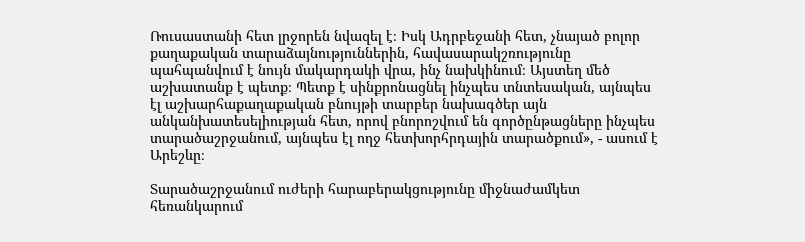Ռուսաստանի հետ լրջորեն նվազել է։ Իսկ Ադրբեջանի հետ, չնայած բոլոր քաղաքական տարաձայնություններին, հավասարակշռությունը պահպանվում է նույն մակարդակի վրա, ինչ նախկինում։ Այստեղ մեծ աշխատանք է պետք։ Պետք է սինքրոնացնել ինչպես տնտեսական, այնպես էլ աշխարհաքաղաքական բնույթի տարբեր նախագծեր այն անկանխատեսելիության հետ, որով բնորոշվում են գործընթացները ինչպես տարածաշրջանում, այնպես էլ ողջ հետխորհրդային տարածքում», - ասում է Արեշևը։

Տարածաշրջանում ուժերի հարաբերակցությունը միջնաժամկետ հեռանկարում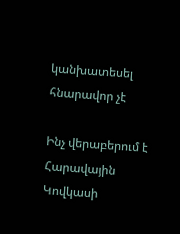կանխատեսել հնարավոր չէ

Ինչ վերաբերում է Հարավային Կովկասի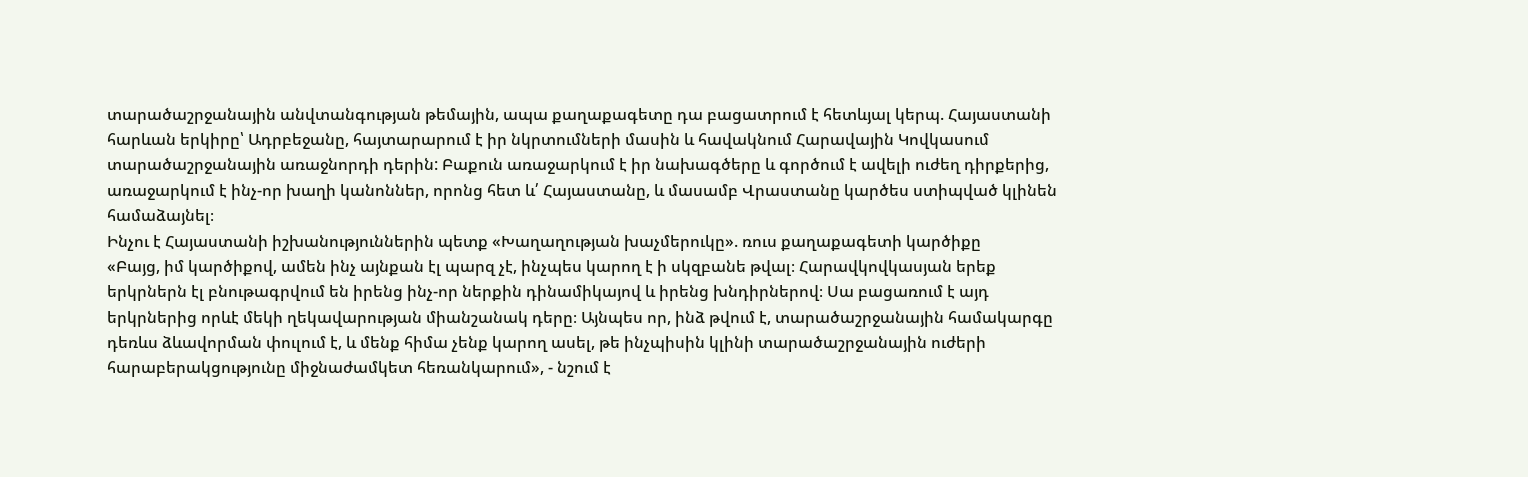տարածաշրջանային անվտանգության թեմային, ապա քաղաքագետը դա բացատրում է հետևյալ կերպ. Հայաստանի հարևան երկիրը՝ Ադրբեջանը, հայտարարում է իր նկրտումների մասին և հավակնում Հարավային Կովկասում տարածաշրջանային առաջնորդի դերին: Բաքուն առաջարկում է իր նախագծերը և գործում է ավելի ուժեղ դիրքերից, առաջարկում է ինչ-որ խաղի կանոններ, որոնց հետ և՛ Հայաստանը, և մասամբ Վրաստանը կարծես ստիպված կլինեն համաձայնել։
Ինչու է Հայաստանի իշխանություններին պետք «Խաղաղության խաչմերուկը». ռուս քաղաքագետի կարծիքը
«Բայց, իմ կարծիքով, ամեն ինչ այնքան էլ պարզ չէ, ինչպես կարող է ի սկզբանե թվալ։ Հարավկովկասյան երեք երկրներն էլ բնութագրվում են իրենց ինչ-որ ներքին դինամիկայով և իրենց խնդիրներով։ Սա բացառում է այդ երկրներից որևէ մեկի ղեկավարության միանշանակ դերը։ Այնպես որ, ինձ թվում է, տարածաշրջանային համակարգը դեռևս ձևավորման փուլում է, և մենք հիմա չենք կարող ասել, թե ինչպիսին կլինի տարածաշրջանային ուժերի հարաբերակցությունը միջնաժամկետ հեռանկարում», - նշում է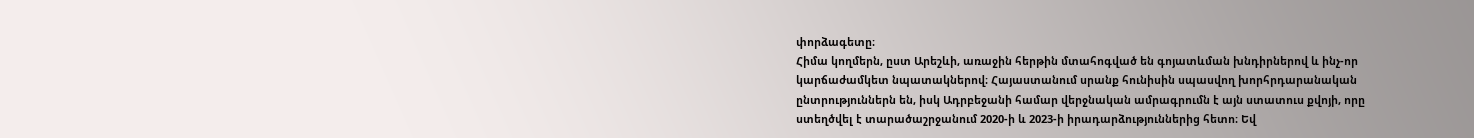փորձագետը։
Հիմա կողմերն, ըստ Արեշևի, առաջին հերթին մտահոգված են գոյատևման խնդիրներով և ինչ-որ կարճաժամկետ նպատակներով։ Հայաստանում սրանք հունիսին սպասվող խորհրդարանական ընտրություններն են, իսկ Ադրբեջանի համար վերջնական ամրագրումն է այն ստատուս քվոյի, որը ստեղծվել է տարածաշրջանում 2020-ի և 2023-ի իրադարձություններից հետո։ Եվ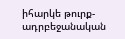իհարկե թուրք-ադրբեջանական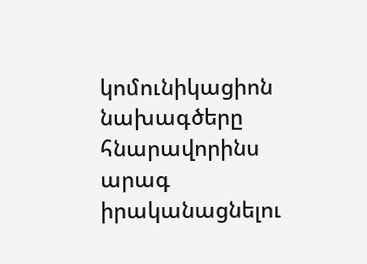կոմունիկացիոն նախագծերը հնարավորինս արագ իրականացնելու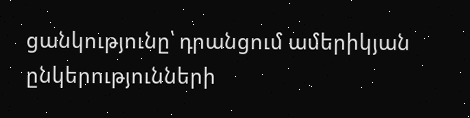ցանկությունը՝ դրանցում ամերիկյան ընկերությունների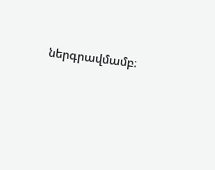ներգրավմամբ։